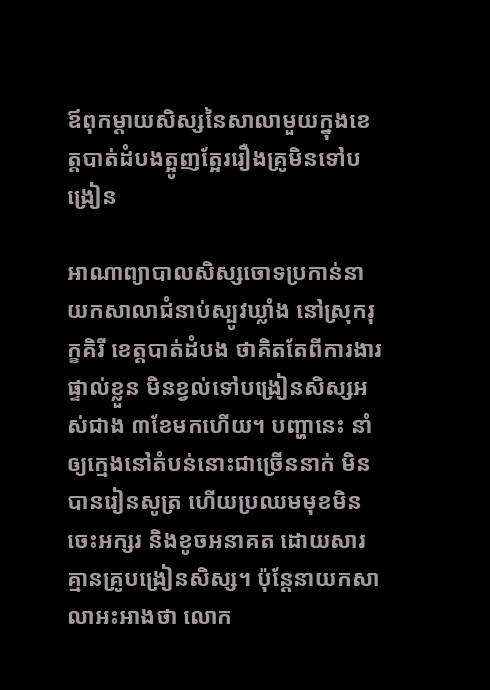ឪពុកម្ដាយសិស្សនៃសាលាមួយក្នុងខេត្តបាត់ដំបងត្អូញត្អែររឿងគ្រូមិនទៅបង្រៀន

អាណាព្យាបាលសិស្សចោទប្រកាន់នាយកសាលាជំនាប់ស្បូវឃ្លាំង នៅស្រុករុក្ខគិរី ខេត្តបាត់ដំបង ថាគិតតែពីការងារផ្ទាល់ខ្លួន មិនខ្វល់ទៅបង្រៀនសិស្សអស់ជាង ៣ខែមកហើយ។ បញ្ហានេះ នាំឲ្យក្មេងនៅតំបន់នោះជាច្រើននាក់ មិនបានរៀនសូត្រ ហើយប្រឈមមុខមិនចេះអក្សរ និងខូចអនាគត ដោយសារគ្មានគ្រូបង្រៀនសិស្ស។ ប៉ុន្តែនាយកសាលាអះអាងថា លោក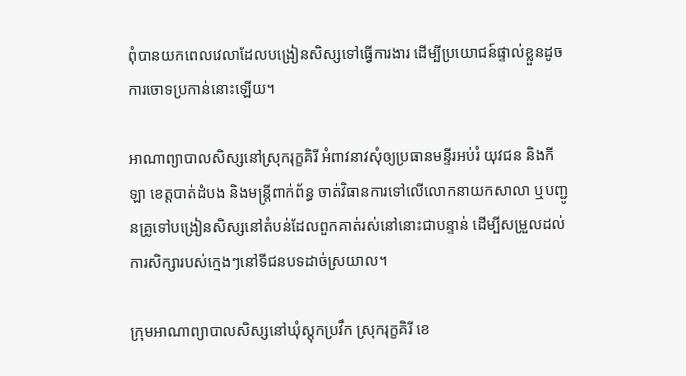ពុំបានយកពេលវេលាដែលបង្រៀនសិស្សទៅធ្វើការងារ ដើម្បីប្រយោជន៍ផ្ទាល់ខ្លួនដូចការចោទប្រកាន់នោះឡើយ។

អាណាព្យាបាលសិស្សនៅស្រុករុក្ខគិរី អំពាវនាវសុំឲ្យប្រធានមន្ទីរអប់រំ យុវជន និងកីឡា ខេត្តបាត់ដំបង និងមន្ត្រីពាក់ព័ន្ធ ចាត់វិធានការទៅលើលោកនាយកសាលា ឬបញ្ជូនគ្រូទៅបង្រៀនសិស្សនៅតំបន់ដែលពួកគាត់រស់នៅនោះជាបន្ទាន់ ដើម្បីសម្រួលដល់ការសិក្សារបស់ក្មេងៗនៅទីជនបទដាច់ស្រយាល។

ក្រុមអាណាព្យាបាលសិស្សនៅឃុំស្ដុកប្រវឹក ស្រុករុក្ខគិរី ខេ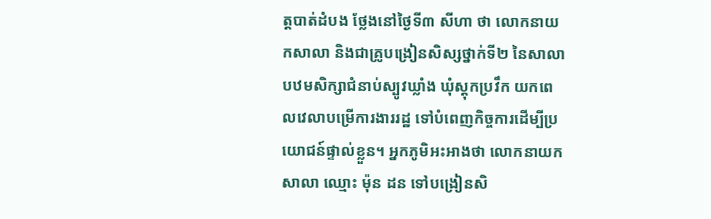ត្តបាត់ដំបង ថ្លែងនៅថ្ងៃទី៣ សីហា ថា លោកនាយកសាលា និងជាគ្រូបង្រៀនសិស្សថ្នាក់ទី២ នៃសាលាបឋមសិក្សាជំនាប់ស្បូវឃ្លាំង ឃុំស្ដុកប្រវឹក យកពេលវេលាបម្រើការងាររដ្ឋ ទៅបំពេញកិច្ចការដើម្បីប្រយោជន៍ផ្ទាល់ខ្លួន។ អ្នកភូមិអះអាងថា លោកនាយកសាលា ឈ្មោះ ម៉ុន ដន ទៅបង្រៀនសិ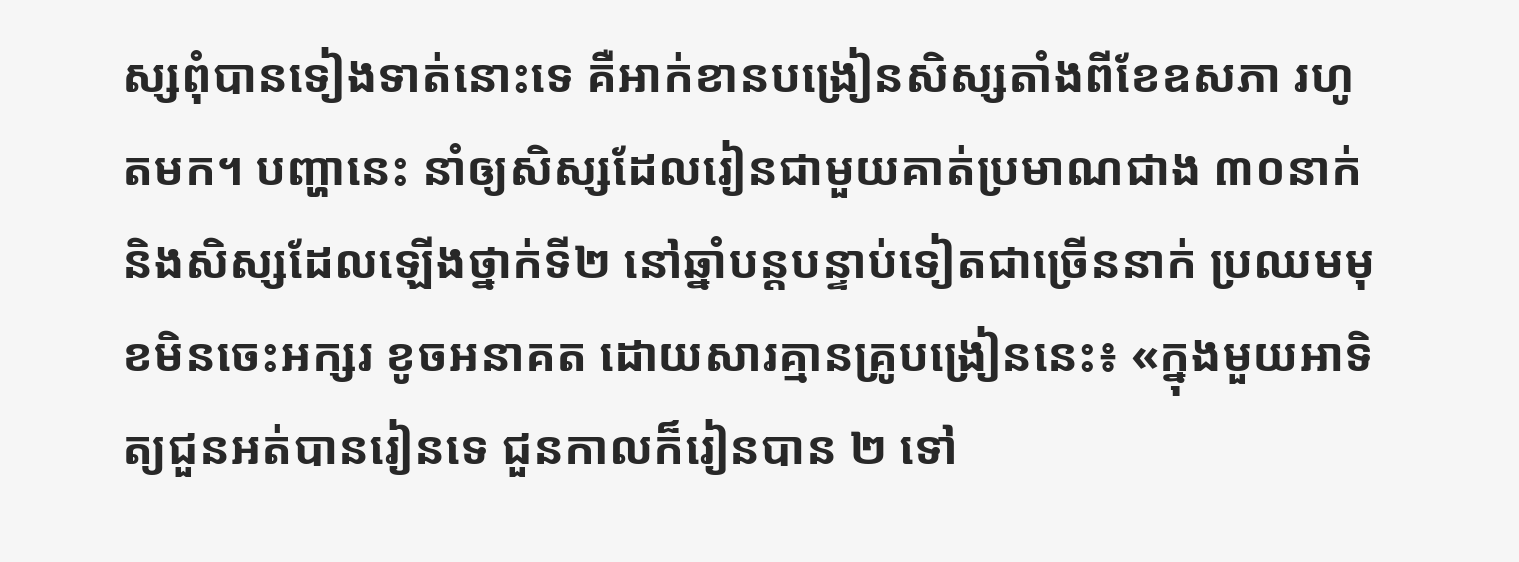ស្សពុំបានទៀងទាត់នោះទេ គឺអាក់ខានបង្រៀនសិស្សតាំងពីខែឧសភា រហូតមក។ បញ្ហានេះ នាំឲ្យសិស្សដែលរៀនជាមួយគាត់ប្រមាណជាង ៣០នាក់ និងសិស្សដែលឡើងថ្នាក់ទី២ នៅឆ្នាំបន្តបន្ទាប់ទៀតជាច្រើននាក់ ប្រឈមមុខមិនចេះអក្សរ ខូចអនាគត ដោយសារគ្មានគ្រូបង្រៀននេះ៖ «ក្នុងមួយអាទិត្យជួនអត់បានរៀនទេ ជួនកាលក៏រៀនបាន ២ ទៅ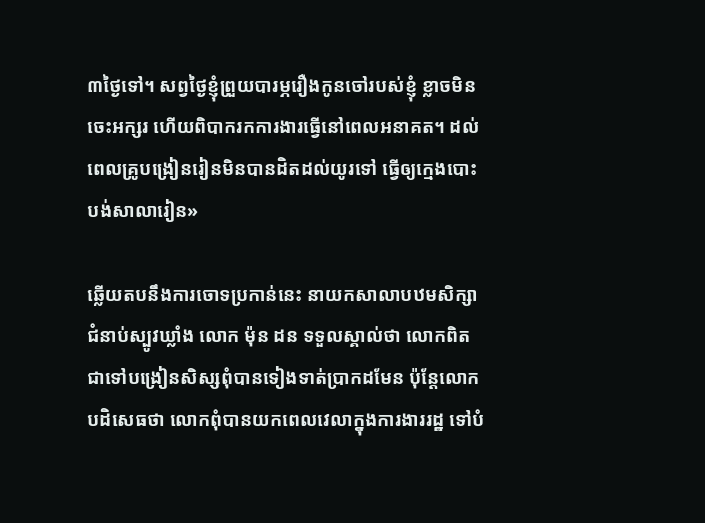៣ថ្ងៃទៅ។ សព្វថ្ងៃខ្ញុំព្រួយបារម្ភរឿងកូនចៅរបស់ខ្ញុំ ខ្លាចមិនចេះអក្សរ ហើយពិបាករកការងារធ្វើនៅពេលអនាគត។ ដល់ពេលគ្រូបង្រៀនរៀនមិនបានដិតដល់យូរទៅ ធ្វើឲ្យក្មេងបោះបង់សាលារៀន»

ឆ្លើយតបនឹងការចោទប្រកាន់នេះ នាយកសាលាបឋមសិក្សាជំនាប់ស្បូវឃ្លាំង លោក ម៉ុន ដន ទទួលស្គាល់ថា លោកពិតជាទៅបង្រៀនសិស្សពុំបានទៀងទាត់ប្រាកដមែន ប៉ុន្តែលោកបដិសេធថា លោកពុំបានយកពេលវេលាក្នុងការងាររដ្ឋ ទៅបំ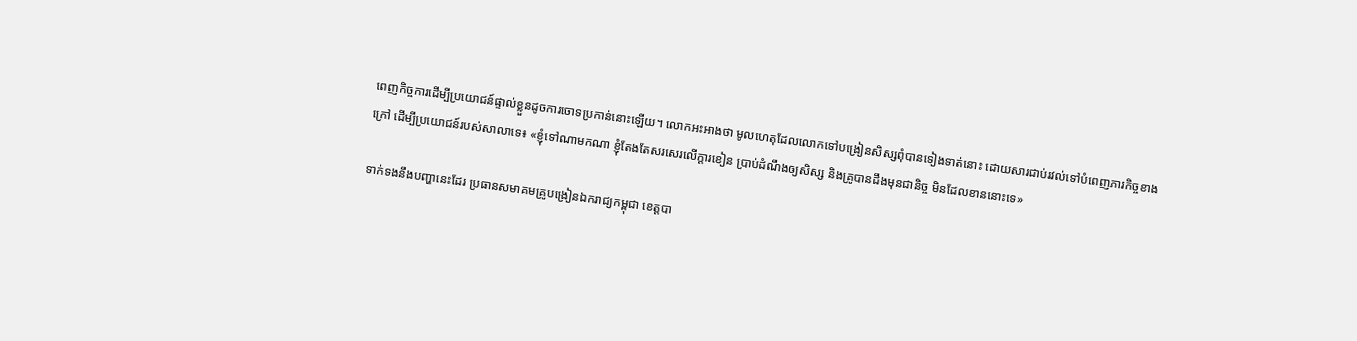ពេញកិច្ចការដើម្បីប្រយោជន៍ផ្ទាល់ខ្លួនដូចការចោទប្រកាន់នោះឡើយ។ លោកអះអាងថា មូលហេតុដែលលោកទៅបង្រៀនសិស្សពុំបានទៀងទាត់នោះ ដោយសារជាប់រវល់ទៅបំពេញភារកិច្ចខាងក្រៅ ដើម្បីប្រយោជន៍របស់សាលាទេ៖ «ខ្ញុំទៅណាមកណា ខ្ញុំតែងតែសរសេរលើក្ដារខៀន ប្រាប់ដំណឹងឲ្យសិស្ស និងគ្រូបានដឹងមុនជានិច្ច មិនដែលខាននោះទេ»

ទាក់ទងនឹងបញ្ហានេះដែរ ប្រធានសមាគមគ្រូបង្រៀនឯករាជ្យកម្ពុជា ខេត្តបា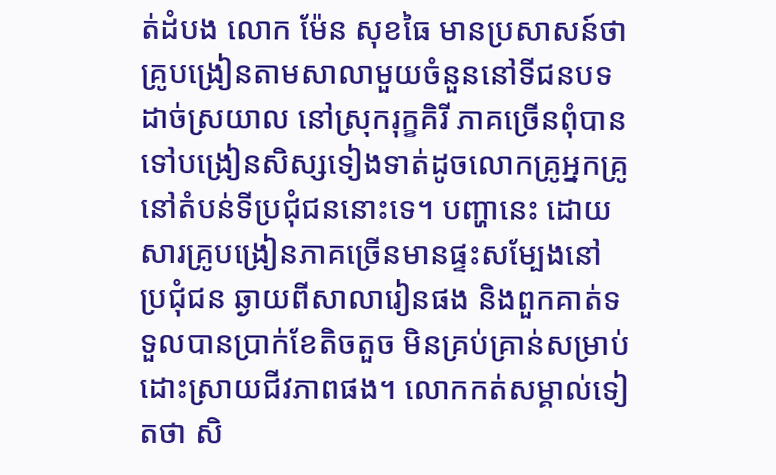ត់ដំបង លោក ម៉ែន សុខធៃ មានប្រសាសន៍ថា គ្រូបង្រៀនតាមសាលាមួយចំនួននៅទីជនបទដាច់ស្រយាល នៅស្រុករុក្ខគិរី ភាគច្រើនពុំបានទៅបង្រៀនសិស្សទៀងទាត់ដូចលោកគ្រូអ្នកគ្រូនៅតំបន់ទីប្រជុំជននោះទេ។ បញ្ហានេះ ដោយសារគ្រូបង្រៀនភាគច្រើនមានផ្ទះសម្បែងនៅប្រជុំជន ឆ្ងាយពីសាលារៀនផង និងពួកគាត់ទទួលបានប្រាក់ខែតិចតួច មិនគ្រប់គ្រាន់សម្រាប់ដោះស្រាយជីវភាពផង។ លោកកត់សម្គាល់ទៀតថា សិ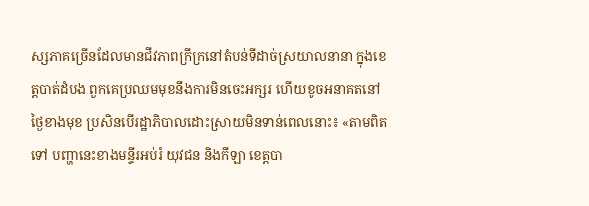ស្សភាគច្រើនដែលមានជីវភាពក្រីក្រនៅតំបន់ទីដាច់ស្រយាលនានា ក្នុងខេត្តបាត់ដំបង ពួកគេប្រឈមមុខនឹងការមិនចេះអក្សរ ហើយខូចអនាគតនៅថ្ងៃខាងមុខ ប្រសិនបើរដ្ឋាភិបាលដោះស្រាយមិនទាន់ពេលនោះ៖ «តាមពិតទៅ បញ្ហានេះខាងមន្ទីរអប់រំ យុវជន និងកីឡា ខេត្តបា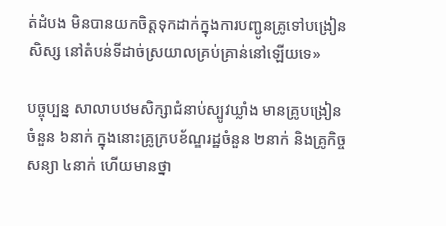ត់ដំបង មិនបានយកចិត្តទុកដាក់ក្នុងការបញ្ជូនគ្រូទៅបង្រៀនសិស្ស នៅតំបន់ទីដាច់ស្រយាលគ្រប់គ្រាន់នៅឡើយទេ»

បច្ចុប្បន្ន សាលាបឋមសិក្សាជំនាប់ស្បូវឃ្លាំង មានគ្រូបង្រៀនចំនួន ៦នាក់ ក្នុងនោះគ្រូក្របខ័ណ្ឌរដ្ឋចំនួន ២នាក់ និងគ្រូកិច្ចសន្យា ៤នាក់ ហើយមានថ្នា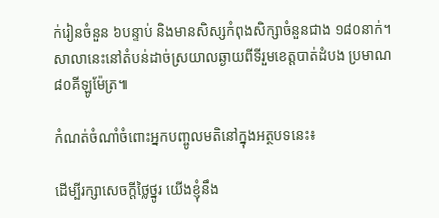ក់រៀនចំនួន ៦បន្ទាប់ និងមានសិស្សកំពុងសិក្សាចំនួនជាង ១៨០នាក់។ សាលានេះនៅតំបន់ដាច់ស្រយាលឆ្ងាយពីទីរួមខេត្តបាត់ដំបង ប្រមាណ ៨០គីឡូម៉ែត្រ៕

កំណត់ចំណាំចំពោះអ្នកបញ្ចូលមតិនៅក្នុងអត្ថបទនេះ៖

ដើម្បីរក្សាសេចក្ដីថ្លៃថ្នូរ យើងខ្ញុំនឹង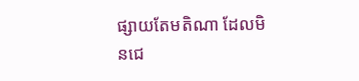ផ្សាយតែមតិណា ដែលមិនជេ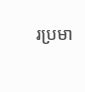រប្រមា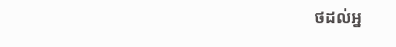ថដល់អ្ន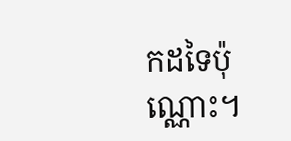កដទៃប៉ុណ្ណោះ។